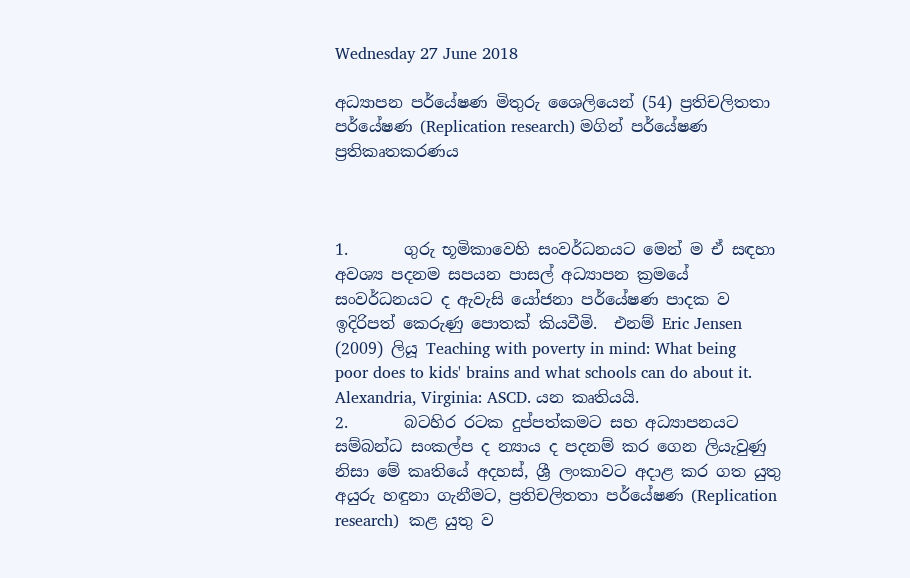Wednesday 27 June 2018

අධ්‍යාපන පර්යේෂණ මිතුරු ශෛලියෙන් (54) ප්‍රතිචලිතතා පර්යේෂණ (Replication research) මගින් පර්යේෂණ ප්‍රතිකෘතකරණය



1.       ගුරු භූමිකාවෙහි සංවර්ධනයට මෙන් ම ඒ සඳහා අවශ්‍ය පදනම සපයන පාසල් අධ්‍යාපන ක්‍රමයේ සංවර්ධනයට ද ඇවැසි යෝජනා පර්යේෂණ පාදක ව ඉදිරිපත් කෙරුණු පොතක් කියවීමි.  එනම් Eric Jensen (2009) ලියූ Teaching with poverty in mind: What being poor does to kids' brains and what schools can do about it. Alexandria, Virginia: ASCD. යන කෘතියයි.
2.       බටහිර රටක දුප්පත්කමට සහ අධ්‍යාපනයට සම්බන්ධ සංකල්ප ද න්‍යාය ද පදනම් කර ගෙන ලියැවුණු නිසා මේ කෘතියේ අදහස්, ශ්‍රී ලංකාවට අදාළ කර ගත යුතු අයුරු හඳුනා ගැනීමට, ප්‍රතිචලිතතා පර්යේෂණ (Replication research)  කළ යුතු ව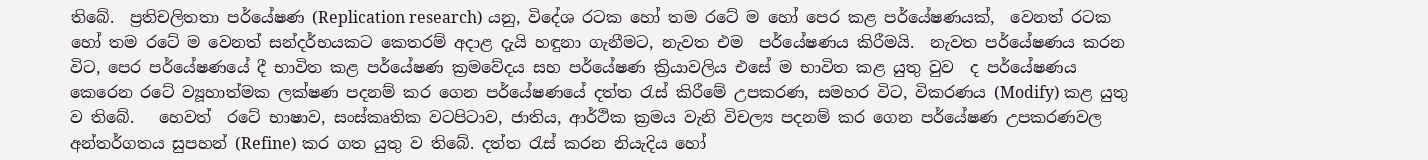තිබේ.  ප්‍රතිචලිතතා පර්යේෂණ (Replication research) යනු, විදේශ රටක හෝ තම රටේ ම හෝ පෙර කළ පර්යේෂණයක්,  වෙනත් රටක හෝ තම රටේ ම වෙනත් සන්දර්භයකට කෙතරම් අදාළ දැයි හඳුනා ගැනීමට, නැවත එම  පර්යේෂණය කිරීමයි.  නැවත පර්යේෂණය කරන විට, පෙර පර්යේෂණයේ දී භාවිත කළ පර්යේෂණ ක්‍රමවේදය සහ පර්යේෂණ ක්‍රියාවලිය එසේ ම භාවිත කළ යුතු වුව  ද පර්යේෂණය කෙරෙන රටේ ව්‍යූහාත්මක ලක්ෂණ පදනම් කර ගෙන පර්යේෂණයේ දත්ත රැස් කිරීමේ උපකරණ, සමහර විට, විකරණය (Modify) කළ යුතු ව තිබේ.   හෙවත්  රටේ භාෂාව, සංස්කෘතික වටපිටාව, ජාතිය, ආර්ථික ක්‍රමය වැනි විචල්‍ය පදනම් කර ගෙන පර්යේෂණ උපකරණවල අන්තර්ගතය සුපහන් (Refine) කර ගත යුතු ව තිබේ. දත්ත රැස් කරන නියැදිය හෝ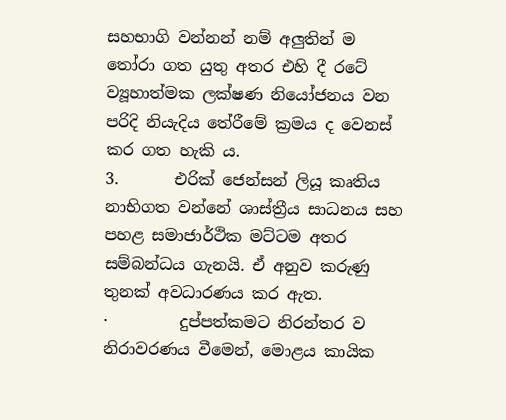සහභාගි වන්නන් නම් අලුතින් ම තෝරා ගත යුතු අතර එහි දී රටේ ව්‍යූහාත්මක ලක්ෂණ නියෝජනය වන පරිදි නියැදිය තේරීමේ ක්‍රමය ද වෙනස් කර ගත හැකි ය.
3.       එරික් ජෙන්සන් ලියූ කෘතිය නාභිගත වන්නේ ශාස්ත්‍රීය සාධනය සහ පහළ සමාජාර්ථික මට්ටම අතර සම්බන්ධය ගැනයි. ඒ අනුව කරුණු තුනක් අවධාරණය කර ඇත.
·         දුප්පත්කමට නිරන්තර ව නිරාවරණය වීමෙන්, මොළය කායික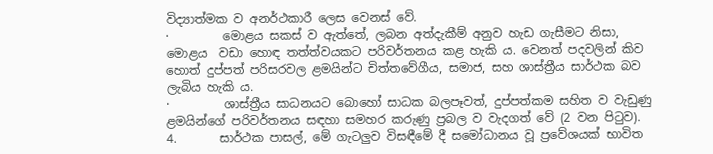විද්‍යාත්මක ව අනර්ථකාරී ලෙස වෙනස් වේ.
·         මොළය සකස් ව ඇත්තේ, ලබන අත්දැකීම් අනුව හැඩ ගැසීමට නිසා, මොළය  වඩා හොඳ තත්ත්වයකට පරිවර්තනය කළ හැකි ය. වෙනත් පදවලින් කිව හොත් දුප්පත් පරිසරවල ළමයින්ට චිත්තවේගීය, සමාජ, සහ ශාස්ත්‍රීය සාර්ථක බව ලැබිය හැකි ය.
·         ශාස්ත්‍රීය සාධනයට බොහෝ සාධක බලපෑවත්, දුප්පත්කම සහිත ව වැඩුණු ළමයින්ගේ පරිවර්තනය සඳහා සමහර කරුණු ප්‍රබල ව වැදගත් වේ (2 වන පිටුව).
4.       සාර්ථක පාසල්, මේ ගැටලුව විසඳීමේ දී සමෝධානය වූ ප්‍රවේශයක් භාවිත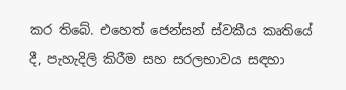කර තිබේ. එහෙත් ජෙන්සන් ස්වකීය කෘතියේ දී, පැහැදිලි කිරීම සහ සරලභාවය සඳහා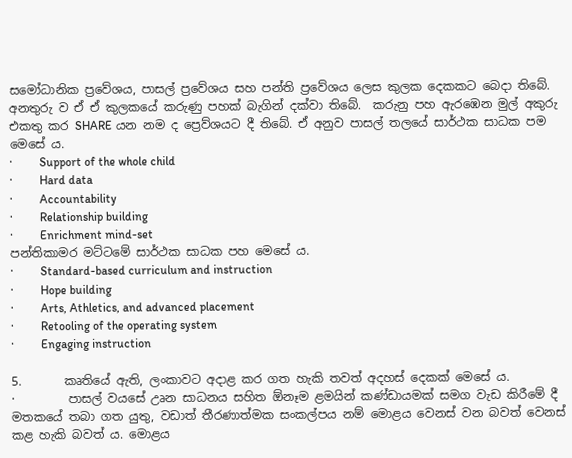සමෝධානික ප්‍රවේශය, පාසල් ප්‍රවේශය සහ පන්ති ප්‍රවේශය ලෙස කුලක දෙකකට බෙදා තිබේ. අනතුරු ව ඒ ඒ කුලකයේ කරුණු පහක් බැගින් දක්වා තිබේ.  කරුනු පහ ඇරඹෙන මුල් අකුරු එකතු කර SHARE යන නම ද ප්‍රෙව්ශයට දී තිබේ. ඒ අනුව පාසල් තලයේ සාර්ථක සාධක පම මෙසේ ය.
·         Support of the whole child
·         Hard data
·         Accountability
·         Relationship building
·         Enrichment mind-set
පන්තිකාමර මට්ටමේ සාර්ථක සාධක පහ මෙසේ ය.
·         Standard-based curriculum and instruction
·         Hope building
·         Arts, Athletics, and advanced placement
·         Retooling of the operating system
·         Engaging instruction

5.       කෘතියේ ඇති, ලංකාවට අදාළ කර ගත හැකි තවත් අදහස් දෙකක් මෙසේ ය.
·         පාසල් වයසේ උෘන සාධනය සහිත ඕනෑම ළමයින් කණ්ඩායමක් සමග වැඩ කිරීමේ දී මතකයේ තබා ගත යුතු, වඩාත් තීරණාත්මක සංකල්පය නම් මොළය වෙනස් වන බවත් වෙනස් කළ හැකි බවත් ය. මොළය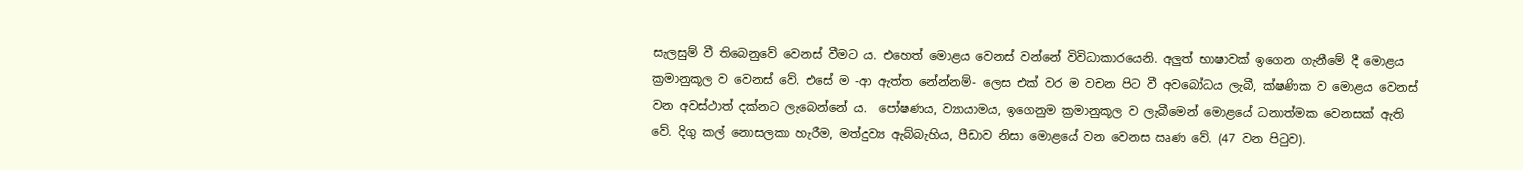සැලසුම් වී තිබෙනුවේ වෙනස් වීමට ය. එහෙත් මොළය වෙනස් වන්නේ විවිධාකාරයෙනි. අලුත් භාෂාවක් ඉගෙන ගැනීමේ දී මොළය ක්‍රමානුකූල ව වෙනස් වේ. එසේ ම -ආ ඇත්ත නේන්නම්- ලෙස එක් වර ම වචන පිට වී අවබෝධය ලැබී, ක්ෂණික ව මොළය වෙනස් වන අවස්ථාත් දක්නට ලැබෙන්නේ ය.  පෝෂණය, ව්‍යායාමය, ඉගෙනුම ක්‍රමානුකූල ව ලැබීමෙන් මොළයේ ධනාත්මක වෙනසක් ඇති වේ. දිගු කල් නොසලකා හැරීම, මත්දුව්‍ය ඇබ්බැහිය, පීඩාව නිසා මොළයේ වන වෙනස ඍණ වේ. (47 වන පිටුව).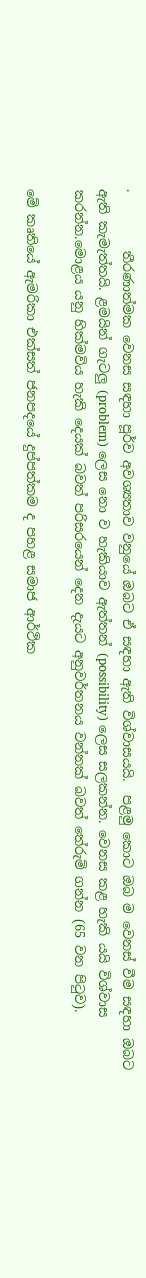·         තීරණාත්මක වෙනස සඳහා පූර්ව අවශ්‍යතාව වනුයේ ඔබට ඒ සඳහා ඇති විශ්වාසයයි.  පළමු කොට ඔබ ම වෙනස් වීම සඳහා ඔබට ඇති කැමැත්තයි. ළමයින් ගැටලු (problem) ලෙස නො ව හැකියාව ඇත්තන් (possibility) ලෙස සලකන්න. වෙනස කළ හැකි යයි විශ්වාස කරන්න.මොළය යනු හික්මවිය හැකි දෙයක් බවත් පරිසරයෙන් දෙන දැයට අනුවර්තනය වන්නක් බවත් තේරුම් ගන්න (65 වන පිටුව).

මේ කෘතියේ ඇමරිකා එක්සත් ජනපදයේ දුප්පත්කම ද පහළ සමාජ ආර්ථික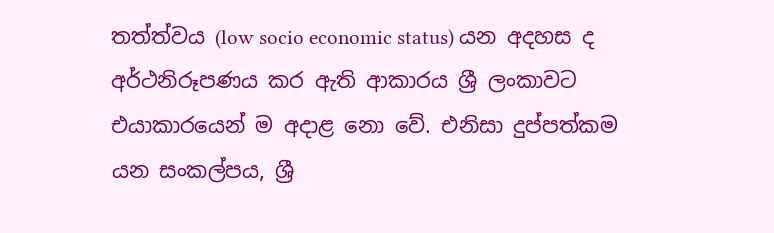තත්ත්වය (low socio economic status) යන අදහස ද අර්ථනිරූපණය කර ඇති ආකාරය ශ්‍රී ලංකාවට එයාකාරයෙන් ම අදාළ නො වේ. එනිසා දුප්පත්කම යන සංකල්පය, ශ්‍රී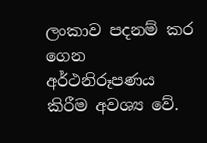ලංකාව පදනම් කර ගෙන අර්ථනිරූපණය කිරීම අවශ්‍ය වේ.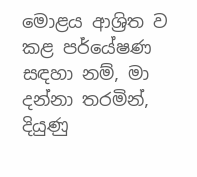මොළය ආශ්‍රිත ව කළ පර්යේෂණ සඳහා නම්, මා දන්නා තරමින්, දියුණු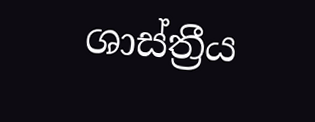ශාස්ත්‍රීය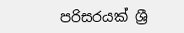පරිසරයක් ශ්‍රී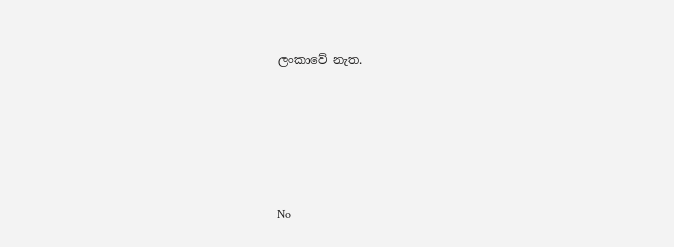ලංකාවේ නැත.






No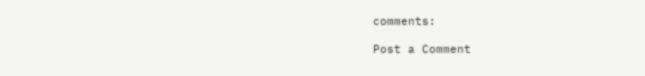comments:

Post a Comment